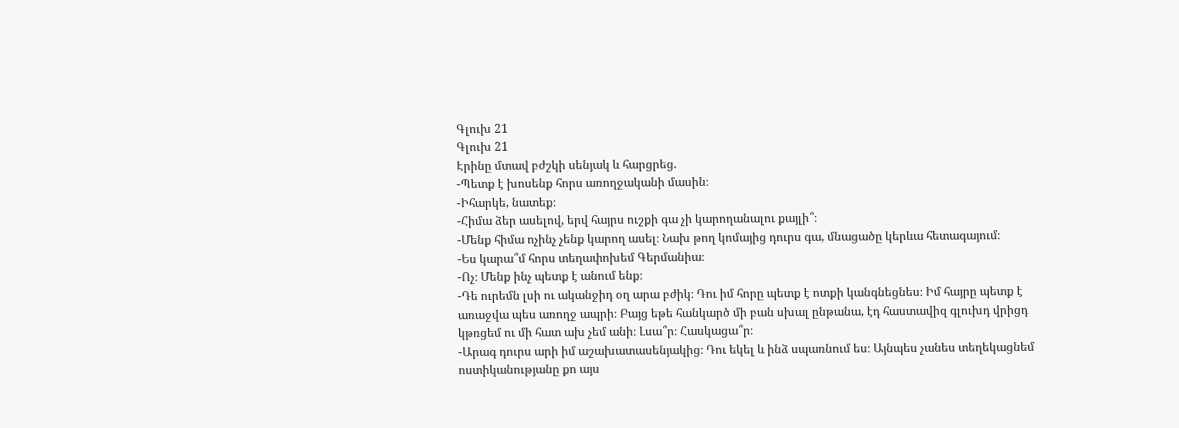Գլուխ 21
Գլուխ 21
Էրինը մտավ բժշկի սենյակ և հարցրեց.
-Պետք է խոսենք հորս առողջականի մասին։
-Իհարկե, նատեք։
-Հիմա ձեր ասելով, երվ հայրս ուշքի գա չի կարողանալու քայլի՞։
-Մենք հիմա ոչինչ չենք կարող ասել։ Նախ թող կոմայից դուրս գա, մնացածը կերևա հետագայում։
-Ես կարա՞մ հորս տեղափոխեմ Գերմանիա։
-Ոչ։ Մենք ինչ պետք է անում ենք։
-Դե ուրեմն լսի ու ականջիդ օղ արա բժիկ։ Դու իմ հորը պետք է ոտքի կանգնեցնես։ Իմ հայրը պետք է առաջվա պես առողջ ապրի։ Բայց եթե հանկարծ մի բան սխալ ընթանա, էդ հաստավիզ գլուխդ վրիցդ կթռցեմ ու մի հատ ախ չեմ անի։ Լսա՞ր։ Հասկացա՞ր։
-Արագ դուրս արի իմ աշախատասենյակից։ Դու եկել և ինձ սպառնում ես։ Այնպես չանես տեղեկացնեմ ոստիկանությանը քո այս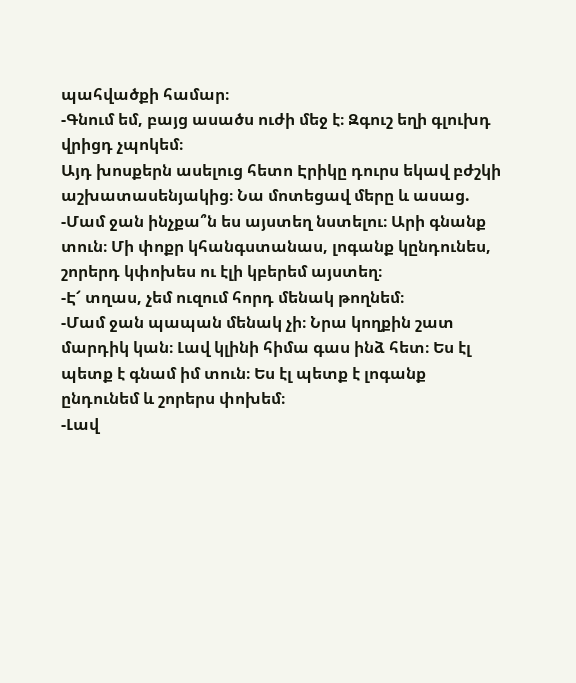պահվածքի համար։
-Գնում եմ, բայց ասածս ուժի մեջ է։ Զգուշ եղի գլուխդ վրիցդ չպոկեմ։
Այդ խոսքերն ասելուց հետո Էրիկը դուրս եկավ բժշկի աշխատասենյակից։ Նա մոտեցավ մերը և ասաց.
-Մամ ջան ինչքա՞ն ես այստեղ նստելու։ Արի գնանք տուն։ Մի փոքր կհանգստանաս, լոգանք կընդունես, շորերդ կփոխես ու էլի կբերեմ այստեղ։
-Է՜ տղաս, չեմ ուզում հորդ մենակ թողնեմ։
-Մամ ջան պապան մենակ չի։ Նրա կողքին շատ մարդիկ կան։ Լավ կլինի հիմա գաս ինձ հետ։ Ես էլ պետք է գնամ իմ տուն։ Ես էլ պետք է լոգանք ընդունեմ և շորերս փոխեմ։
-Լավ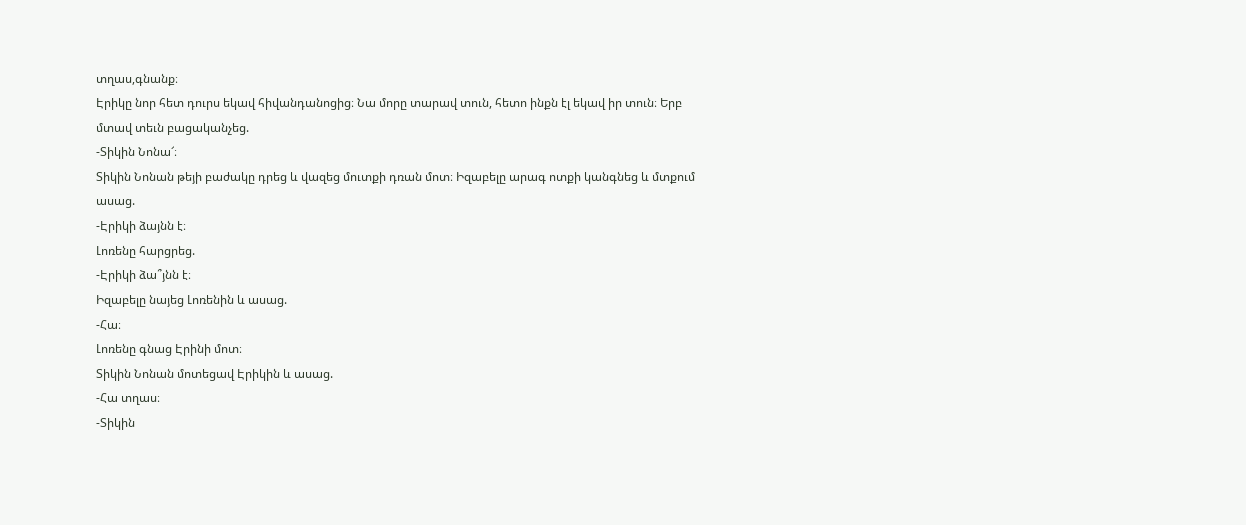տղաս,գնանք։
Էրիկը նոր հետ դուրս եկավ հիվանդանոցից։ Նա մորը տարավ տուն, հետո ինքն էլ եկավ իր տուն։ Երբ մտավ տեւն բացականչեց.
-Տիկին Նոնա՜։
Տիկին Նոնան թեյի բաժակը դրեց և վազեց մուտքի դռան մոտ։ Իզաբելը արագ ոտքի կանգնեց և մտքում ասաց.
-Էրիկի ձայնն է։
Լոռենը հարցրեց.
-Էրիկի ձա՞յնն է։
Իզաբելը նայեց Լոռենին և ասաց.
-Հա։
Լոռենը գնաց Էրինի մոտ։
Տիկին Նոնան մոտեցավ Էրիկին և ասաց.
-Հա տղաս։
-Տիկին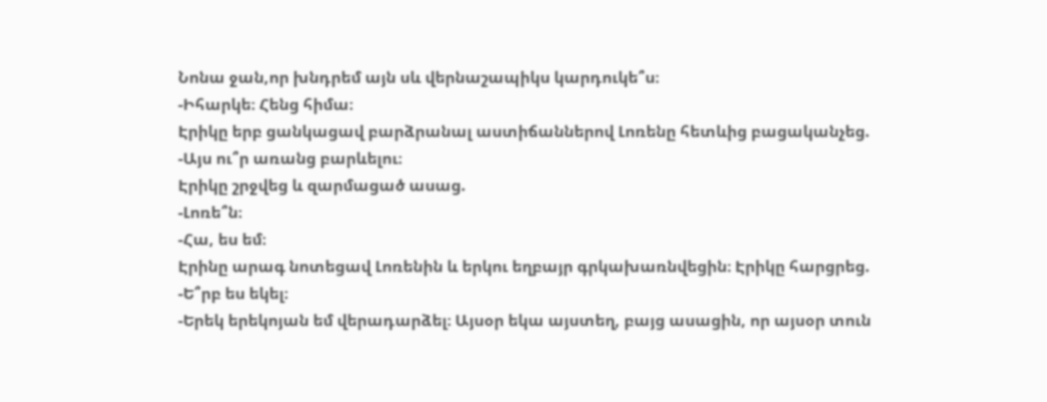Նոնա ջան,որ խնդրեմ այն սև վերնաշապիկս կարդուկե՞ս։
-Իհարկե։ Հենց հիմա։
Էրիկը երբ ցանկացավ բարձրանալ աստիճաններով Լոռենը հետևից բացականչեց.
-Այս ու՞ր առանց բարևելու։
Էրիկը շրջվեց և զարմացած ասաց.
-Լոռե՞ն։
-Հա, ես եմ։
Էրինը արագ նոտեցավ Լոռենին և երկու եղբայր գրկախառնվեցին։ Էրիկը հարցրեց.
-Ե՞րբ ես եկել։
-Երեկ երեկոյան եմ վերադարձել։ Այսօր եկա այստեղ, բայց ասացին, որ այսօր տուն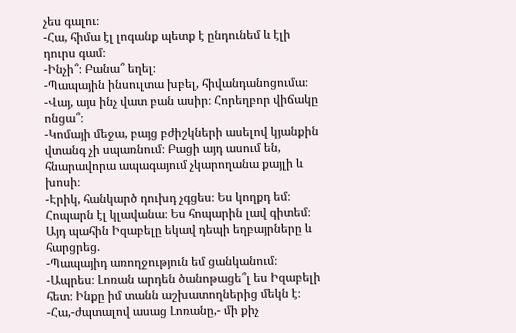չես գալու։
-Հա, հիմա էլ լոգանք պետք է ընդունեմ և էլի դուրս գամ։
-Ինչի՞։ Բանա՞ եղել։
-Պապային ինսուլտա խբել, հիվանդանոցումա։
-Վայ, այս ինչ վատ բան ասիր։ Հորեղբոր վիճակը ոնցա՞։
-Կոմայի մեջա, բայց բժիշկների ասելով կյանքին վտանգ չի սպառնում։ Բացի այդ ասում են, հնարավորա ապագայում չկարողանա քայլի և խոսի։
-Էրիկ, հանկարծ դուխդ չգցես։ Ես կողքդ եմ։ Հոպարն էլ կլավանա։ Ես հոպարին լավ գիտեմ։
Այդ պահին Իզաբելը եկավ դեպի եղբայրները և հարցրեց.
-Պապայիդ առողջություն եմ ցանկանում։
-Ապրես։ Լոռան արդեն ծանոթացե՞լ ես Իզաբելի հետ։ Ինքը իմ տանն աշխատողներից մեկն է։
-Հա,-ժպտալով ասաց Լոռանը,- մի քիչ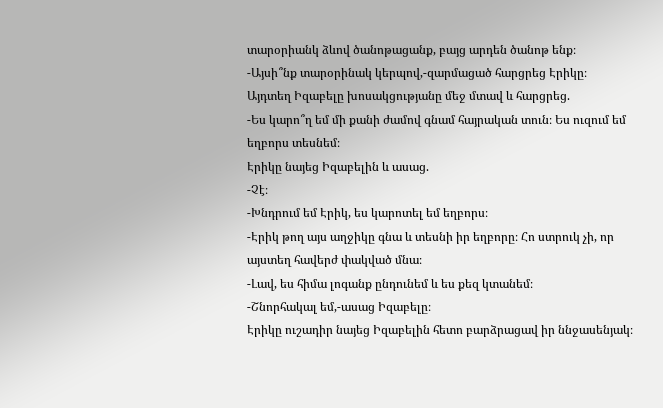տարօրիանկ ձևով ծանոթացանք, բայց արդեն ծանոթ ենք։
-Այսի՞նք տարօրինակ կերպով,-զարմացած հարցրեց Էրիկը։
Այդտեղ Իզաբելը խոսակցությանը մեջ մտավ և հարցրեց.
-Ես կարո՞ղ եմ մի քանի ժամով գնամ հայրական տուն։ Ես ուզում եմ եղբորս տեսնեմ։
Էրիկը նայեց Իզաբելին և ասաց.
-Չէ։
-Խնդրում եմ Էրիկ, ես կարոտել եմ եղբորս։
-Էրիկ թող այս աղջիկը գնա և տեսնի իր եղբորը։ Հո ստրուկ չի, որ այստեղ հավերժ փակված մնա։
-Լավ, ես հիմա լոգանք ընդունեմ և ես քեզ կտանեմ։
-Շնորհակալ եմ,-ասաց Իզաբելը։
Էրիկը ուշադիր նայեց Իզաբելին հետո բարձրացավ իր ննջասենյակ։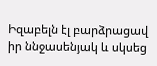Իզաբելն էլ բարձրացավ իր ննջասենյակ և սկսեց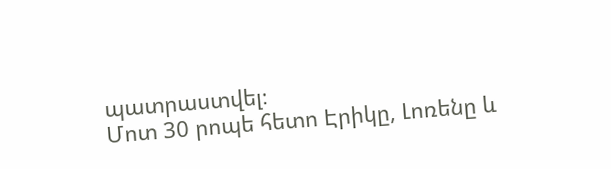պատրաստվել։
Մոտ 30 րոպե հետո Էրիկը, Լոռենը և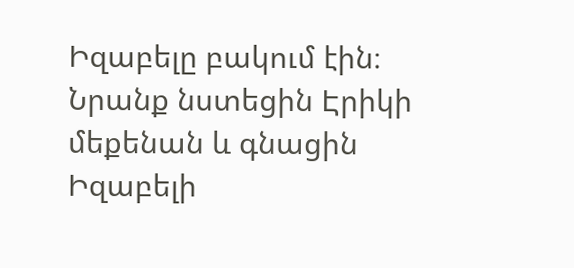Իզաբելը բակում էին։ Նրանք նստեցին Էրիկի մեքենան և գնացին Իզաբելի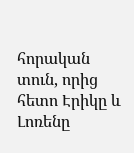հորական տուն, որից հետո Էրիկը և Լոռենը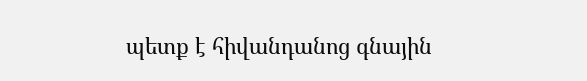պետք է հիվանդանոց գնային